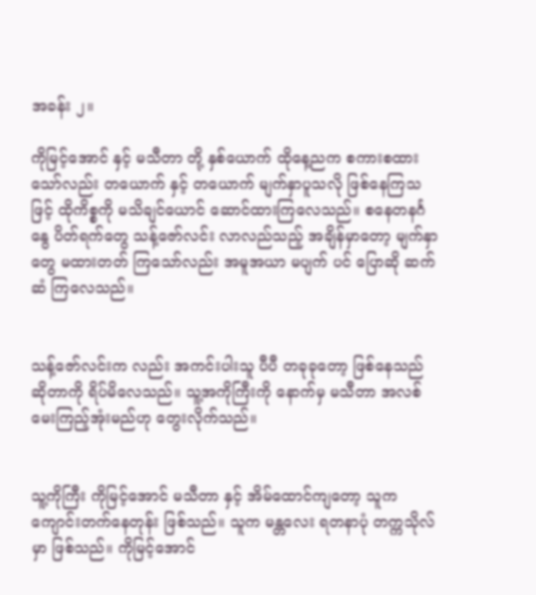အခန်း ၂။

ကိုမြင့်အောင် နှင့် မသီတာ တို့ နှစ်ယောက် ထိုနေ့ညက စကားစထားသော်လည်း တယောက် နှင့် တယောက် မျက်နှာပူသလို ဖြစ်နေကြသဖြင့် ထိုကိစ္စကို မသိချင်ယောင် ဆောင်ထားကြလေသည်။ စနေတနင်္ဂနွေ ပိတ်ရက်တွေ သန့်ဇော်လင်း လာလည်သည့် အချိန်မှာတော့ မျက်နှာတွေ မထားတတ် ကြသော်လည်း အမူအယာ မပျက် ပင် ပြောဆို ဆက်ဆံ ကြလေသည်။


သန့်ဇော်လင်းက လည်း အကင်းပါးသူ ပီပီ တခုခုတော့ ဖြစ်နေသည် ဆိုတာကို ရိပ်မိလေသည်။ သူ့အကိုကြီးကို နောက်မှ မသီတာ အလစ် မေးကြည့်အုံးမည်ဟု တွေးလိုက်သည်။


သူ့ကိုကြီး ကိုမြင့်အောင် မသီတာ နှင့် အိမ်ထောင်ကျတော့ သူက ကျောင်းတက်နေတုန်း ဖြစ်သည်။ သူက မန္တလေး ရတနာပုံ တက္ကသိုလ်မှာ ဖြစ်သည်။ ကိုမြင့်အောင်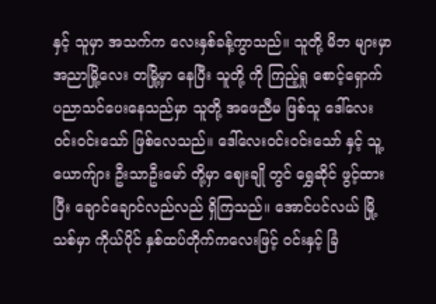နှင့် သူမှာ အသက်က လေးနှစ်ခန့်ကွာသည်။ သူတို့ မိဘ များမှာ အညာမြို့လေး တမြို့မှာ နေပြီး သူတို့ ကို ကြည့်ရှု စောင့်ရှောက် ပညာသင်ပေးနေသည်မှာ သူတို့ အဖေညီမ ဖြစ်သူ ဒေါ်လေး ဝင်းဝင်းသော် ဖြစ်လေသည်။ ဒေါ်လေးဝင်းဝင်းသော် နှင့် သူ့ယောက်ျား ဦးသာဦးမော် တို့မှာ ဈေးချို တွင် ရွှေဆိုင် ဖွင့်ထား ပြီး ချောင်ချောင်လည်လည် ရှိကြသည်။ အောင်ပင်လယ် မြို့သစ်မှာ ကိုယ်ပိုင် နှစ်ထပ်တိုက်ကလေးဖြင့် ဝင်းနှင့် ခြံ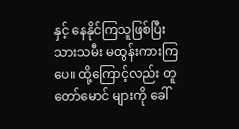နှင့် နေနိုင်ကြသူဖြစ်ပြီး သားသမီး မထွန်းကားကြပေ။ ထို့ကြောင့်လည်း တူတော်မောင် များကို ခေါ်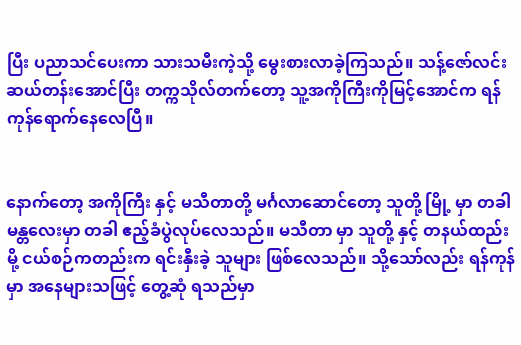ပြီး ပညာသင်ပေးကာ သားသမီးကဲ့သို့ မွေးစားလာခဲ့ကြသည်။ သန့်ဇော်လင်း ဆယ်တန်းအောင်ပြီး တက္ကသိုလ်တက်တော့ သူ့အကိုကြီးကိုမြင့်အောင်က ရန်ကုန်ရောက်နေလေပြီ။


နောက်တော့ အကိုကြီး နှင့် မသီတာတို့ မင်္ဂလာဆောင်တော့ သူတို့ မြို့ မှာ တခါ မန္တလေးမှာ တခါ ဧည့်ခံပွဲလုပ်လေသည်။ မသီတာ မှာ သူတို့ နှင့် တနယ်ထည်းမို့ ငယ်စဉ်ကတည်းက ရင်းနှီးခဲ့ သူများ ဖြစ်လေသည်။ သို့သော်လည်း ရန်ကုန်မှာ အနေများသဖြင့် တွေ့ဆုံ ရသည်မှာ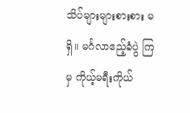သိပ်များများစားစား မရှိ။ မင်္ဂလာဧည့်ခံပွဲ ကြမှ ကိုယ့်မရီးကိုယ်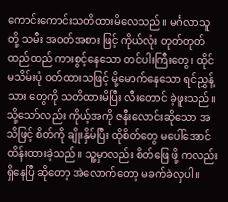ကောင်းကောင်းသတိထားမိလေသည်။ မင်္ဂလာသူတို့ သမီး အဝတ်အစား ဖြင့် ကိုယ်လုံး တုတ်တုတ်ထည်ထည် ကားစွင့်နေသော တင်ပါးကြီးတွေ၊ ထိုင်မသိမ်းပုံ ဝတ်ထားသဖြင့် မို့မောက်နေသော ရင်ညွှန့်သား တွေကို သတိထားမိပြီး လီးတောင် ခဲ့ဖူးသည်။ သို့သော်လည်း ကိုယ့်အကို ဇနီးလောင်းဆိုသော အသိဖြင့် စိတ်ကို ချိုးနှိမ်ပြီး ထိုစိတ်တွေ မပေါ်အောင် ထိန်းထားခဲ့သည်။ သူ့မှာလည်း စိတ်ဖြေ ဖို့ ကလည်း ရှိနေပြီ ဆိုတော့ အဲလောက်တော့ မခက်ခဲလှပါ။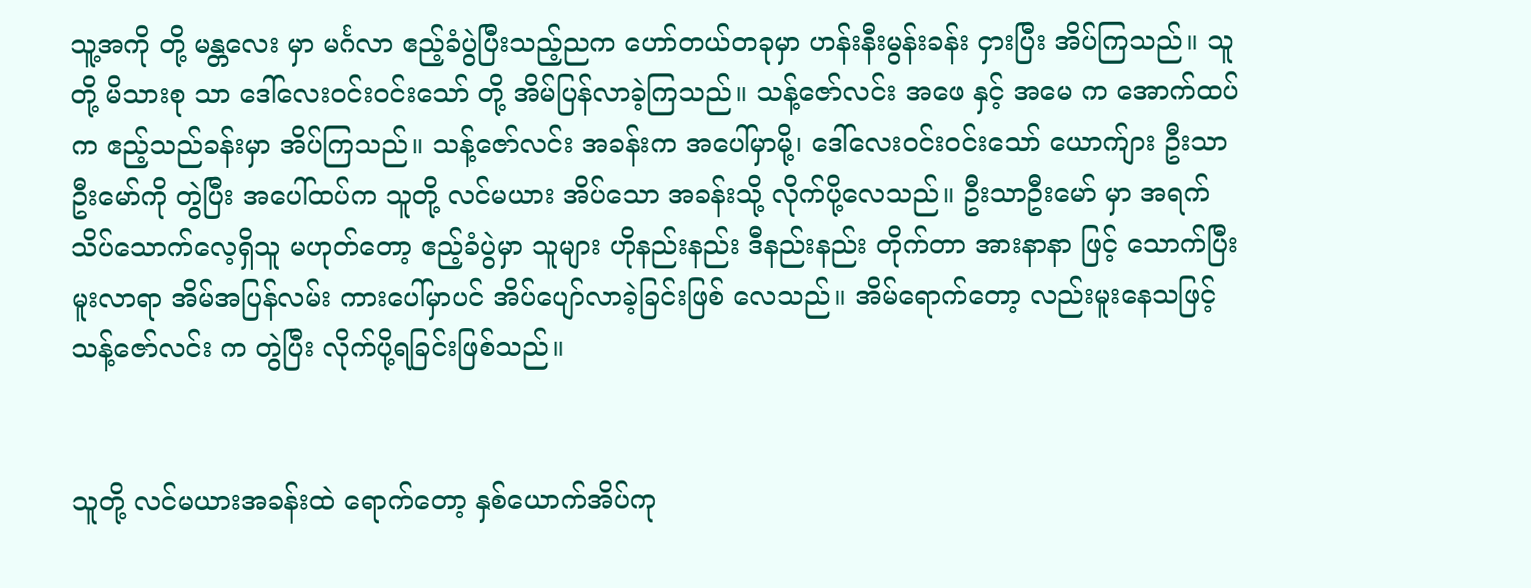သူ့အကို တို့ မန္တလေး မှာ မင်္ဂလာ ဧည့်ခံပွဲပြီးသည့်ညက ဟော်တယ်တခုမှာ ဟန်းနီးမွန်းခန်း ငှားပြီး အိပ်ကြသည်။ သူတို့ မိသားစု သာ ဒေါ်လေးဝင်းဝင်းသော် တို့ အိမ်ပြန်လာခဲ့ကြသည်။ သန့်ဇော်လင်း အဖေ နှင့် အမေ က အောက်ထပ်က ဧည့်သည်ခန်းမှာ အိပ်ကြသည်။ သန့်ဇော်လင်း အခန်းက အပေါ်မှာမို့၊ ဒေါ်လေးဝင်းဝင်းသော် ယောက်ျား ဦးသာဦးမော်ကို တွဲပြီး အပေါ်ထပ်က သူတို့ လင်မယား အိပ်သော အခန်းသို့ လိုက်ပို့လေသည်။ ဦးသာဦးမော် မှာ အရက် သိပ်သောက်လေ့ရှိသူ မဟုတ်တော့ ဧည့်ခံပွဲမှာ သူများ ဟိုနည်းနည်း ဒီနည်းနည်း တိုက်တာ အားနာနာ ဖြင့် သောက်ပြီး မူးလာရာ အိမ်အပြန်လမ်း ကားပေါ်မှာပင် အိပ်ပျော်လာခဲ့ခြင်းဖြစ် လေသည်။ အိမ်ရောက်တော့ လည်းမူးနေသဖြင့် သန့်ဇော်လင်း က တွဲပြီး လိုက်ပို့ရခြင်းဖြစ်သည်။


သူတို့ လင်မယားအခန်းထဲ ရောက်တော့ နှစ်ယောက်အိပ်ကု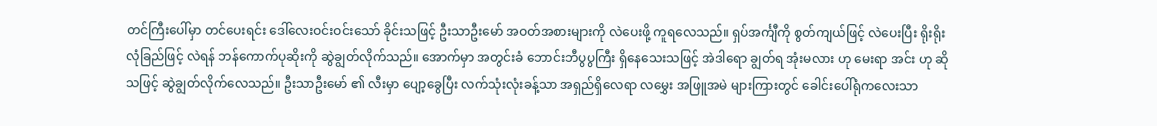တင်ကြီးပေါ်မှာ တင်ပေးရင်း ဒေါ်လေးဝင်းဝင်းသော် ခိုင်းသဖြင့် ဦးသာဦးမော် အဝတ်အစားများကို လဲပေးဖို့ ကူရလေသည်။ ရှပ်အင်္ကျီကို စွတ်ကျယ်ဖြင့် လဲပေးပြီး ရိုးရိုးလုံခြည်ဖြင့် လဲရန် ဘန်ကောက်ပုဆိုးကို ဆွဲချွတ်လိုက်သည်။ အောက်မှာ အတွင်းခံ ဘောင်းဘီပွပွကြီး ရှိနေသေးသဖြင့် အဲဒါရော ချွတ်ရ အုံးမလား ဟု မေးရာ အင်း ဟု ဆိုသဖြင့် ဆွဲချွတ်လိုက်လေသည်။ ဦးသာဦးမော် ၏ လီးမှာ ပျော့ခွေပြီး လက်သုံးလုံးခန့်သာ အရှည်ရှိလေရာ လမွှေး အဖြူအမဲ များကြားတွင် ခေါင်းပေါ်ရုံကလေးသာ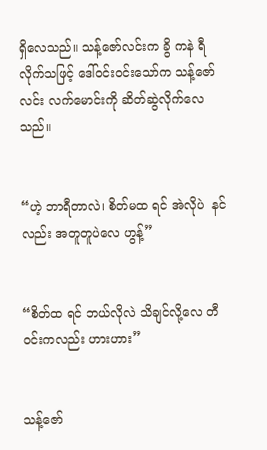ရှိလေသည်။ သန့်ဇော်လင်းက ခွိ ကနဲ ရီလိုက်သဖြင့် ဒေါ်ဝင်းဝင်းသော်က သန့်ဇော်လင်း လက်မောင်းကို ဆိတ်ဆွဲလိုက်လေသည်။


“ဟဲ့ ဘာရီတာလဲ၊ စိတ်မထ ရင် အဲလိုပဲ  နင်လည်း အတူတူပဲလေ ဟွန့်”


“စိတ်ထ ရင် ဘယ်လိုလဲ သိချင်လို့လေ တီဝင်းကလည်း ဟားဟား”


သန့်ဇော်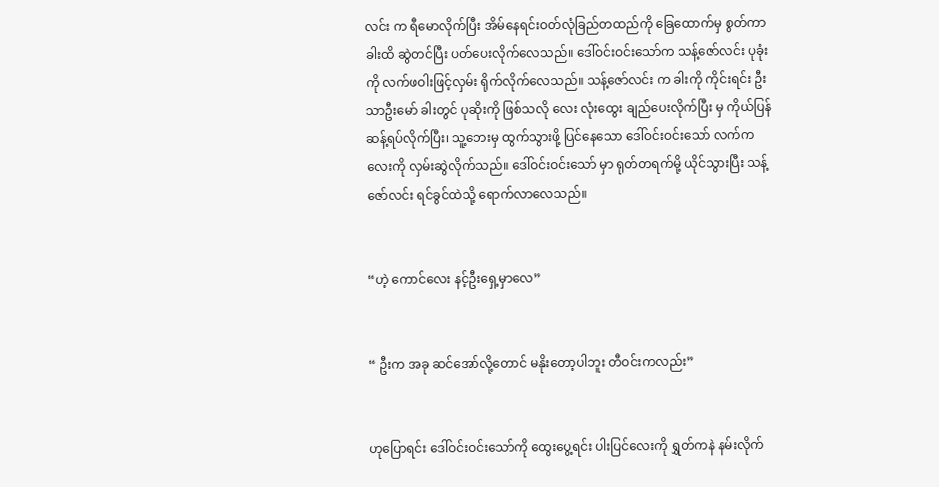လင်း က ရီမောလိုက်ပြီး အိမ်နေရင်းဝတ်လုံခြည်တထည်ကို ခြေထောက်မှ စွတ်ကာ ခါးထိ ဆွဲတင်ပြီး ပတ်ပေးလိုက်လေသည်။ ဒေါ်ဝင်းဝင်းသော်က သန့်ဇော်လင်း ပုခုံးကို လက်ဖဝါးဖြင့်လှမ်း ရိုက်လိုက်လေသည်။ သန့်ဇော်လင်း က ခါးကို ကိုင်းရင်း ဦးသာဦးမော် ခါးတွင် ပုဆိုးကို ဖြစ်သလို လေး လုံးထွေး ချည်ပေးလိုက်ပြီး မှ ကိုယ်ပြန်ဆန့်ရပ်လိုက်ပြီး၊ သူ့ဘေးမှ ထွက်သွားဖို့ ပြင်နေသော ဒေါ်ဝင်းဝင်းသော် လက်ကလေးကို လှမ်းဆွဲလိုက်သည်။ ဒေါ်ဝင်းဝင်းသော် မှာ ရုတ်တရက်မို့ ယိုင်သွားပြီး သန့်ဇော်လင်း ရင်ခွင်ထဲသို့ ရောက်လာလေသည်။


“ဟဲ့ ကောင်လေး နင့်ဦးရှေ့မှာလေ”


“ ဦးက အခု ဆင်အော်လို့တောင် မနိုးတော့ပါဘူး တီဝင်းကလည်း”


ဟုပြောရင်း ဒေါ်ဝင်းဝင်းသော်ကို ထွေးပွေ့ရင်း ပါးပြင်လေးကို ရွှတ်ကနဲ နမ်းလိုက်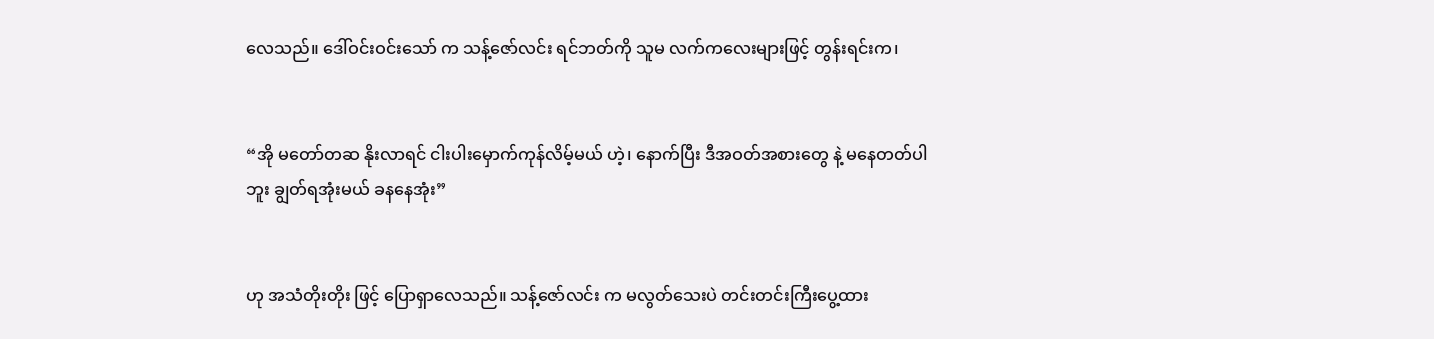လေသည်။ ဒေါ်ဝင်းဝင်းသော် က သန့်ဇော်လင်း ရင်ဘတ်ကို သူမ လက်ကလေးများဖြင့် တွန်းရင်းက၊


“အို မတော်တဆ နိုးလာရင် ငါးပါးမှောက်ကုန်လိမ့်မယ် ဟဲ့၊ နောက်ပြီး ဒီအဝတ်အစားတွေ နဲ့ မနေတတ်ပါဘူး ချွတ်ရအုံးမယ် ခနနေအုံး”


ဟု အသံတိုးတိုး ဖြင့် ပြောရှာလေသည်။ သန့်ဇော်လင်း က မလွတ်သေးပဲ တင်းတင်းကြီးပွေ့ထား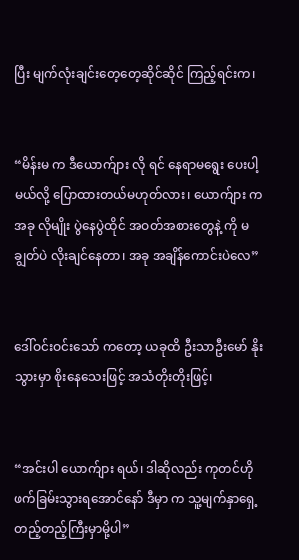ပြီး မျက်လုံးချင်းတေ့တေ့ဆိုင်ဆိုင် ကြည့်ရင်းက၊


“မိန်းမ က ဒီယောက်ျား လို ရင် နေရာမရွေး ပေးပါ့မယ်လို့ ပြောထားတယ်မဟုတ်လား၊ ယောက်ျား က အခု လိုမျိုး ပွဲနေပွဲထိုင် အဝတ်အစားတွေနဲ့ ကို မချွတ်ပဲ လိုးချင်နေတာ၊ အခု အချိန်ကောင်းပဲလေ”


ဒေါ်ဝင်းဝင်းသော် ကတော့ ယခုထိ ဦးသာဦးမော် နိုးသွားမှာ စိုးနေသေးဖြင့် အသံတိုးတိုးဖြင့်၊


“အင်းပါ ယောက်ျား ရယ်၊ ဒါဆိုလည်း ကုတင်ဟိုဖက်ခြမ်းသွားရအောင်နော် ဒီမှာ က သူ့မျက်နှာရှေ့တည့်တည့်ကြီးမှာမို့ပါ”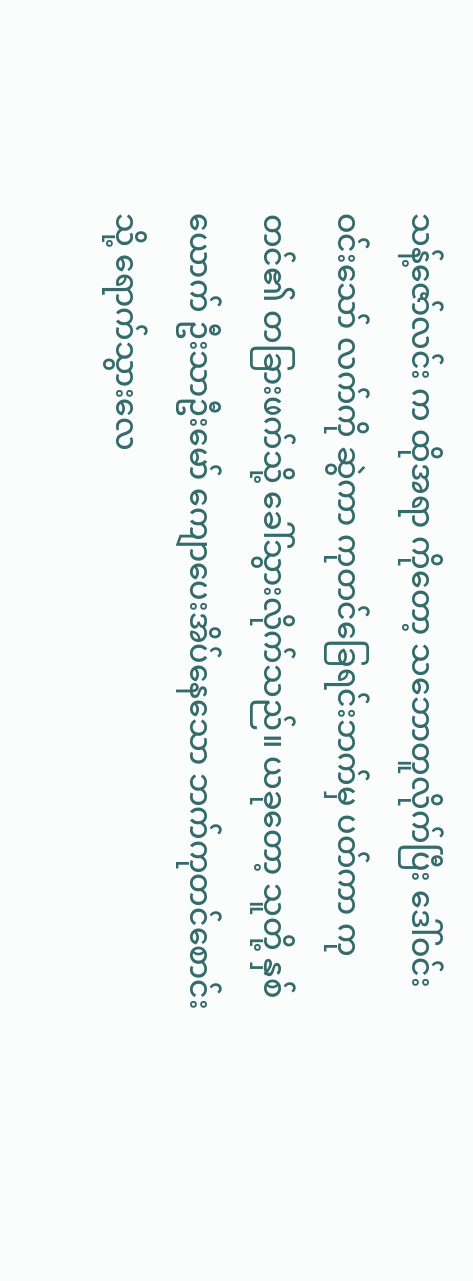သန့်ဇော်လင်း က ထိုအရာ ကိုတော့ သဘောတူလိုက်ပြီး ဒေါ်ဝင်းဝင်းသော် လက်ကို ဆွဲကာ ကုတင်ခြေရင်းဘက်မှ ပတ်ကာ ကုတင်၏ တခြားဖက်သို့ ခေါ်သွားလိုက်သည်။ ယခုတော့ သူတို့ နှစ်ယောက် ဦးသာဦးမော် ကျောပေးအိပ်နေသော ဘက်ကုတင်စောင်းသို့ ရောက်သွားလေ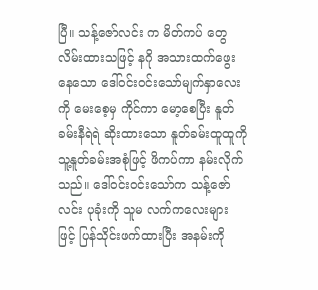ပြီ။ သန့်ဇော်လင်း က မိတ်ကပ် တွေလိမ်းထားသဖြင့် နဂို အသားထက်ဖွေးနေသော ဒေါ်ဝင်းဝင်းသော်မျက်နှာလေးကို မေးစေ့မှ ကိုင်ကာ မော့စေပြီး နူတ်ခမ်းနီရဲရဲ ဆိုးထားသော နူတ်ခမ်းထူထူကို သူ့နူတ်ခမ်းအစုံဖြင့် ဖိကပ်ကာ နမ်းလိုက်သည်။ ဒေါ်ဝင်းဝင်းသော်က သန့်ဇော်လင်း ပုခုံးကို သူမ လက်ကလေးများ ဖြင့် ပြန်သိုင်းဖက်ထားပြီး အနမ်းကို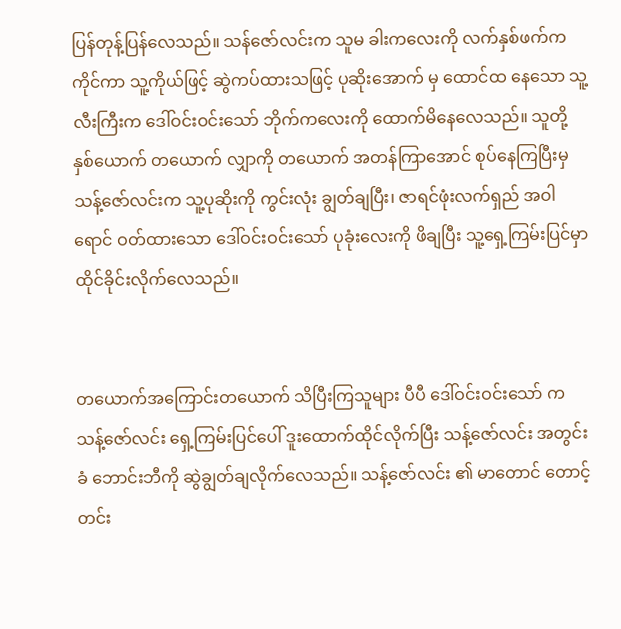ပြန်တုန့်ပြန်လေသည်။ သန်ဇော်လင်းက သူမ ခါးကလေးကို လက်နှစ်ဖက်က ကိုင်ကာ သူ့ကိုယ်ဖြင့် ဆွဲကပ်ထားသဖြင့် ပုဆိုးအောက် မှ ထောင်ထ နေသော သူ့လီးကြီးက ဒေါ်ဝင်းဝင်းသော် ဘိုက်ကလေးကို ထောက်မိနေလေသည်။ သူတို့ နှစ်ယောက် တယောက် လျှာကို တယောက် အတန်ကြာအောင် စုပ်နေကြပြီးမှ သန့်ဇော်လင်းက သူ့ပုဆိုးကို ကွင်းလုံး ချွတ်ချပြီး၊ ဇာရင်ဖုံးလက်ရှည် အဝါရောင် ဝတ်ထားသော ဒေါ်ဝင်းဝင်းသော် ပုခုံးလေးကို ဖိချပြီး သူ့ရှေ့ကြမ်းပြင်မှာ ထိုင်ခိုင်းလိုက်လေသည်။


တယောက်အကြောင်းတယောက် သိပြီးကြသူများ ပီပီ ဒေါ်ဝင်းဝင်းသော် က သန့်ဇော်လင်း ရှေ့ကြမ်းပြင်ပေါ် ဒူးထောက်ထိုင်လိုက်ပြီး သန့်ဇော်လင်း အတွင်းခံ ဘောင်းဘီကို ဆွဲချွတ်ချလိုက်လေသည်။ သန့်ဇော်လင်း ၏ မာတောင် တောင့်တင်း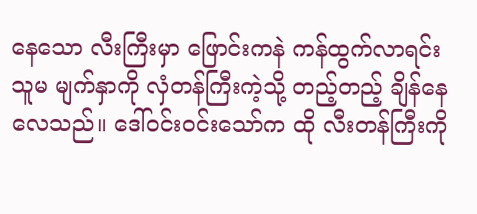နေသော လီးကြီးမှာ ဖြောင်းကနဲ ကန်ထွက်လာရင်း သူမ မျက်နှာကို လှံတန်ကြီးကဲ့သို့ တည့်တည့် ချိန်နေလေသည်။ ဒေါ်ဝင်းဝင်းသော်က ထို လီးတန်ကြီးကို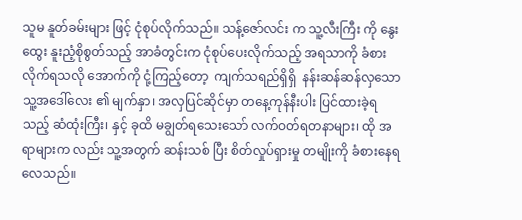သူမ နူတ်ခမ်းများ ဖြင့် ငုံစုပ်လိုက်သည်။ သန့်ဇော်လင်း က သူ့လီးကြီး ကို နွေးထွေး နူးညံ့စိုစွတ်သည့် အာခံတွင်းက ငုံစုပ်ပေးလိုက်သည့် အရသာကို ခံစားလိုက်ရသလို အောက်ကို ငုံ့ကြည့်တော့  ကျက်သရည်ရှိရှိ  နန်းဆန်ဆန်လှသော သူ့အဒေါ်လေး ၏ မျက်နှာ၊ အလှပြင်ဆိုင်မှာ တနေ့ကုန်နီးပါး ပြင်ထားခဲ့ရသည့် ဆံထုံးကြီး၊ နှင့် ခုထိ မချွတ်ရသေးသော် လက်ဝတ်ရတနာများ၊ ထို အရာများက လည်း သူ့အတွက် ဆန်းသစ် ပြီး စိတ်လှုပ်ရှားမှု တမျိုးကို ခံစားနေရလေသည်။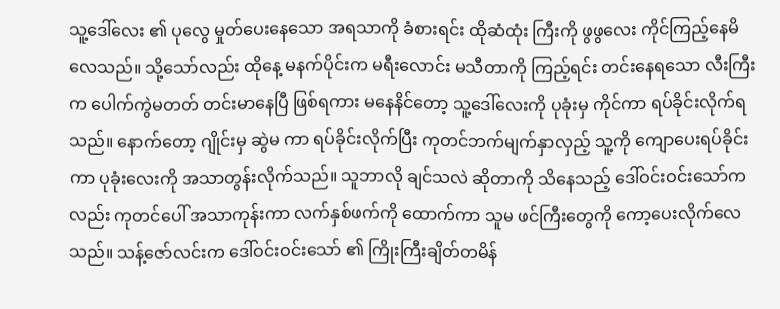သူ့ဒေါ်လေး ၏ ပုလွေ မှုတ်ပေးနေသော အရသာကို ခံစားရင်း ထိုဆံထုံး ကြီးကို ဖွဖွလေး ကိုင်ကြည့်နေမိလေသည်။ သို့သော်လည်း ထိုနေ့ မနက်ပိုင်းက မရီးလောင်း မသီတာကို ကြည့်ရင်း တင်းနေရသော လီးကြီးက ပေါက်ကွဲမတတ် တင်းမာနေပြီ ဖြစ်ရကား မနေနိင်တော့ သူ့ဒေါ်လေးကို ပုခုံးမှ ကိုင်ကာ ရပ်ခိုင်းလိုက်ရသည်။ နောက်တော့ ဂျိုင်းမှ ဆွဲမ ကာ ရပ်ခိုင်းလိုက်ပြီး ကုတင်ဘက်မျက်နှာလှည့် သူ့ကို ကျောပေးရပ်ခိုင်းကာ ပုခုံးလေးကို အသာတွန်းလိုက်သည်။ သူဘာလို ချင်သလဲ ဆိုတာကို သိနေသည့် ဒေါ်ဝင်းဝင်းသော်က လည်း ကုတင်ပေါ် အသာကုန်းကာ လက်နှစ်ဖက်ကို ထောက်ကာ သူမ ဖင်ကြီးတွေကို ကော့ပေးလိုက်လေသည်။ သန့်ဇော်လင်းက ဒေါ်ဝင်းဝင်းသော် ၏ ကြိုးကြီးချိတ်တမိန်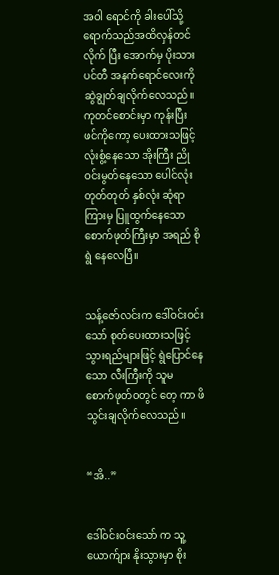အဝါ ရောင်ကို ခါးပေါ်သို့ ရောက်သည်အထိလှန်တင်လိုက် ပြီး အောက်မှ ပိုးသား ပင်တီ အနက်ရောင်လေးကို ဆွဲချွတ်ချလိုက်လေသည်။ ကုတင်စောင်းမှာ ကုန်းပြီး ဖင်ကိုကော့ ပေးထားသဖြင့် လုံးစွံ့နေသော အိုးကြီး ညိုဝင်းမွတ်နေသော ပေါင်လုံးတုတ်တုတ် နှစ်လုံး ဆုံရာ ကြားမှ ပြူထွက်နေသော စောက်ဖုတ်ကြီးမှာ အရည် စိုရွဲ နေလေပြီ။


သန့်ဇော်လင်းက ဒေါ်ဝင်းဝင်းသော် စုတ်ပေးထားသဖြင့် သွားရည်များဖြင့် ရွဲပြောင်နေသော လီးကြီးကို သူမ စောက်ဖုတ်ဝတွင် တေ့ ကာ ဖိသွင်းချလိုက်လေသည်။


“အိ..”


ဒေါ်ဝင်းဝင်းသော် က သူ့ယောက်ျား နိုးသွားမှာ စိုး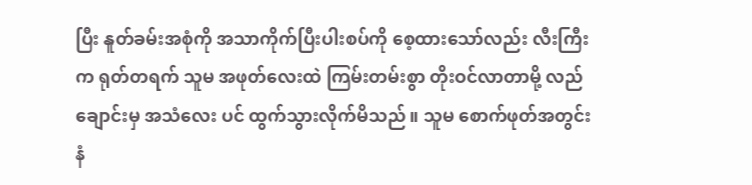ပြီး နူတ်ခမ်းအစုံကို အသာကိုက်ပြီးပါးစပ်ကို စေ့ထားသော်လည်း လီးကြီးက ရုတ်တရက် သူမ အဖုတ်လေးထဲ ကြမ်းတမ်းစွာ တိုးဝင်လာတာမို့ လည်ချောင်းမှ အသံလေး ပင် ထွက်သွားလိုက်မိသည်။ သူမ စောက်ဖုတ်အတွင်းနံ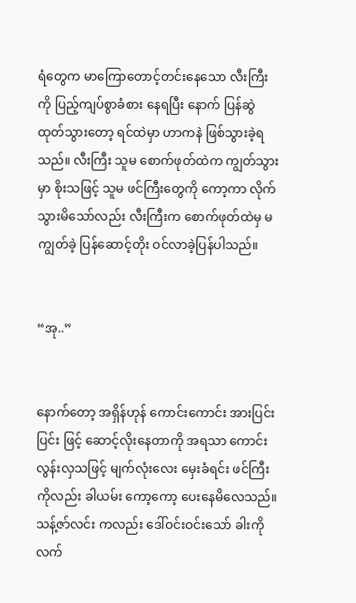ရံတွေက မာကြောတောင့်တင်းနေသော လီးကြီးကို ပြည့်ကျပ်စွာခံစား နေရပြီး နောက် ပြန်ဆွဲထုတ်သွားတော့ ရင်ထဲမှာ ဟာကနဲ ဖြစ်သွားခဲ့ရသည်။ လီးကြီး သူမ စောက်ဖုတ်ထဲက ကျွတ်သွားမှာ စိုးသဖြင့် သူမ ဖင်ကြီးတွေကို ကော့ကာ လိုက်သွားမိသော်လည်း လီးကြီးက စောက်ဖုတ်ထဲမှ မကျွတ်ခဲ့ ပြန်ဆောင့်တိုး ဝင်လာခဲ့ပြန်ပါသည်။


“အု..”


နောက်တော့ အရှိန်ဟုန် ကောင်းကောင်း အားပြင်းပြင်း ဖြင့် ဆောင့်လိုးနေတာကို အရသာ ကောင်းလွန်းလှသဖြင့် မျက်လုံးလေး မှေးခံရင်း ဖင်ကြီးကိုလည်း ခါယမ်း ကော့ကော့ ပေးနေမိလေသည်။ သန့်ဇာ်လင်း ကလည်း ဒေါ်ဝင်းဝင်းသော် ခါးကို လက်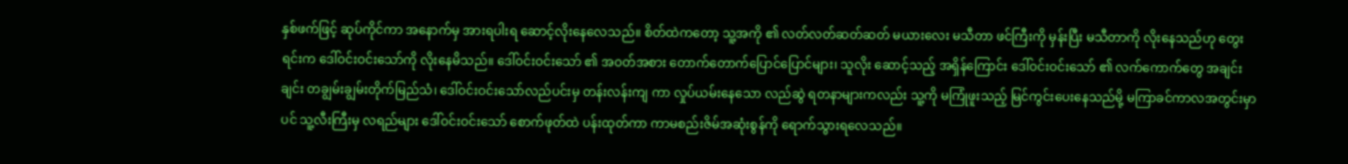နှစ်ဖက်ဖြင့် ဆုပ်ကိုင်ကာ အနောက်မှ အားရပါးရ ဆောင့်လိုးနေလေသည်။ စိတ်ထဲကတော့ သူ့အကို ၏ လတ်လတ်ဆတ်ဆတ် မယားလေး မသီတာ ဖင်ကြီးကို မှန်းပြီး မသီတာကို လိုးနေသည်ဟု တွေးရင်းက ဒေါ်ဝင်းဝင်းသော်ကို လိုးနေမိသည်။ ဒေါ်ဝင်းဝင်းသော် ၏ အဝတ်အစား တောက်တောက်ပြောင်ပြောင်များ၊ သူလိုး ဆောင့်သည့် အရှိန်ကြောင်း ဒေါ်ဝင်းဝင်းသော် ၏ လက်ကောက်တွေ အချင်းချင်း တချွမ်းချွမ်းတိုက်မြည်သံ၊ ဒေါ်ဝင်းဝင်းသော်လည်ပင်းမှ တန်းလန်းကျ ကာ လှုပ်ယမ်းနေသော လည်ဆွဲ ရတနာများကလည်း သူ့ကို မကြုံဖူးသည့် မြင်ကွင်းပေးနေသည်မို့ မကြာခင်ကာလအတွင်းမှာ ပင် သူ့လီးကြီးမှ လရည်များ ဒေါ်ဝင်းဝင်းသော် စောက်ဖုတ်ထဲ ပန်းထုတ်ကာ ကာမစည်းဇိမ်အဆုံးစွန်ကို ရောက်သွားရလေသည်။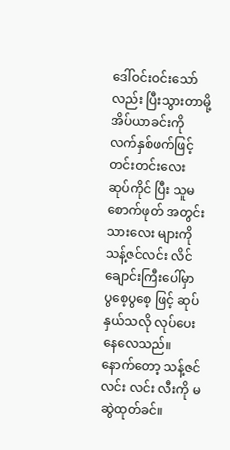ဒေါ်ဝင်းဝင်းသော် လည်း ပြီးသွားတာမို့ အိပ်ယာခင်းကို လက်နှစ်ဖက်ဖြင့်တင်းတင်းလေး ဆုပ်ကိုင် ပြီး သူမ စောက်ဖုတ် အတွင်းသားလေး များကို သန့်ဇင်လင်း လိင်ချောင်းကြီးပေါ်မှာ ပွစေ့ပွစေ့ ဖြင့် ဆုပ်နှယ်သလို လုပ်ပေးနေလေသည်။ နောက်တော့ သန့်ဇင်လင်း လင်း လီးကို မဆွဲထုတ်ခင်။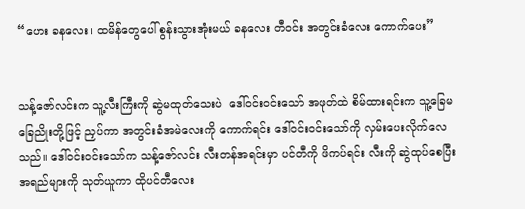“ဟေး ခနလေး၊ ထမိန်တွေပေါ် စွန်းသွားအုံးမယ် ခနလေး တီဝင်း အတွင်းခံလေး ကောက်ပေး”


သန့်ဇော်လင်းက သူ့လီးကြီးကို ဆွဲမထုတ်သေးပဲ  ဒေါ်ဝင်းဝင်းသော် အဖုတ်ထဲ စိမ်ထားရင်းက သူ့ခြေမ ခြေညိုးတို့ဖြင့် ညှပ်ကာ အတွင်းခံအမဲလေးကို ကောက်ရင်း ဒေါ်ဝင်းဝင်းသော်ကို လှမ်းပေးလိုက်လေသည်။ ဒေါ်ဝင်းဝင်းသော်က သန့်ဇော်လင်း လီးတန်အရင်းမှာ ပင်တီကို ဖိကပ်ရင်း လီးကို ဆွဲထုပ်စေပြီး အရည်များကို သုတ်ယူကာ ထိုပင်တီလေး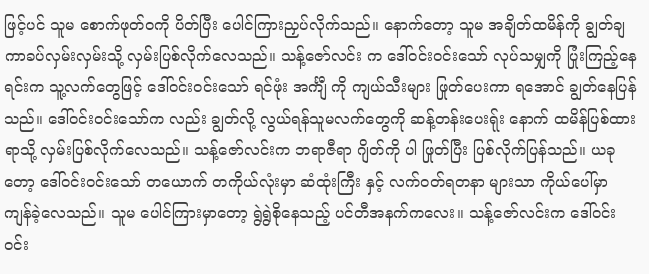ဖြင့်ပင် သူမ စောက်ဖုတ်ဝကို ပိတ်ပြီး ပေါင်ကြားညှပ်လိုက်သည်။ နောက်တော့ သူမ အချိတ်ထမိန်ကို ချွတ်ချကာခပ်လှမ်းလှမ်းသို့ လှမ်းပြစ်လိုက်လေသည်။ သန့်ဇော်လင်း က ဒေါ်ဝင်းဝင်းသော် လုပ်သမျှကို ပြုံးကြည့်နေရင်းက သူ့လက်တွေဖြင့် ဒေါ်ဝင်းဝင်းသော် ရင်ဖုံး အင်္ကျီ ကို ကျယ်သီးများ ဖြုတ်ပေးကာ ရအောင် ချွတ်နေပြန်သည်။ ဒေါ်ဝင်းဝင်းသော်က လည်း ချွတ်လို့ လွယ်ရန်သူမလက်တွေကို ဆန့်တန်းပေးရ်ုး နောက် ထမိန်ပြစ်ထားရာသို့ လှမ်းပြစ်လိုက်လေသည်။ သန့်ဇော်လင်းက ဘရာဇီရာ ဂျိတ်ကို ပါ ဖြုတ်ပြီး ပြစ်လိုက်ပြန်သည်။ ယခုတော့ ဒေါ်ဝင်းဝင်းသော် တယောက် တကိုယ်လုံးမှာ ဆံထုံးကြီး နှင့် လက်ဝတ်ရတနာ များသာ ကိုယ်ပေါ်မှာ ကျန်ခဲ့လေသည်။ သူမ ပေါင်ကြားမှာတော့ ရွဲရွဲစိုနေသည့် ပင်တီအနက်ကလေး။ သန့်ဇော်လင်းက ဒေါ်ဝင်းဝင်း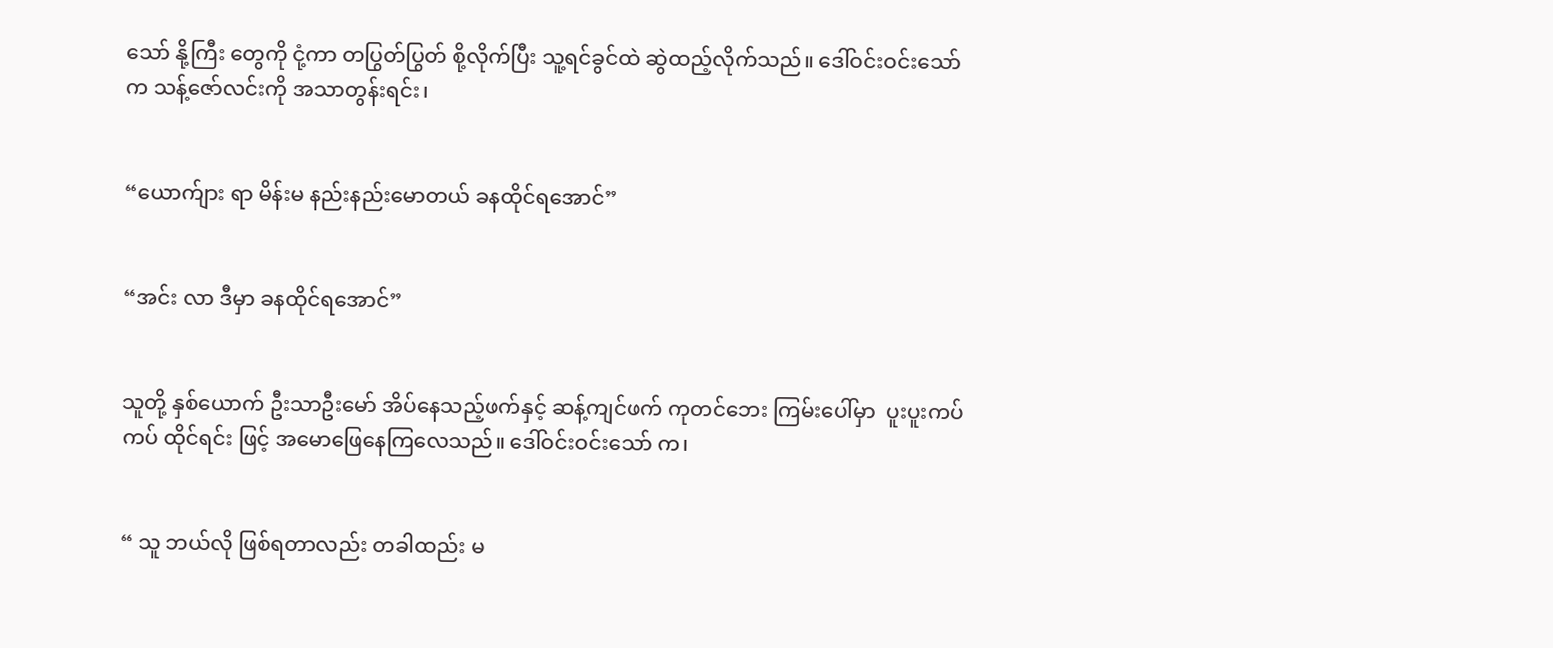သော် နို့ကြီး တွေကို ငုံ့ကာ တပြွတ်ပြွတ် စို့လိုက်ပြီး သူ့ရင်ခွင်ထဲ ဆွဲထည့်လိုက်သည်။ ဒေါ်ဝင်းဝင်းသော်က သန့်ဇော်လင်းကို အသာတွန်းရင်း၊


“ယောက်ျား ရာ မိန်းမ နည်းနည်းမောတယ် ခနထိုင်ရအောင်”


“အင်း လာ ဒီမှာ ခနထိုင်ရအောင်”


သူတို့ နှစ်ယောက် ဦးသာဦးမော် အိပ်နေသည့်ဖက်နှင့် ဆန့်ကျင်ဖက် ကုတင်ဘေး ကြမ်းပေါ်မှာ  ပူးပူးကပ်ကပ် ထိုင်ရင်း ဖြင့် အမောဖြေနေကြလေသည်။ ဒေါ်ဝင်းဝင်းသော် က၊


“ သူ ဘယ်လို ဖြစ်ရတာလည်း တခါထည်း မ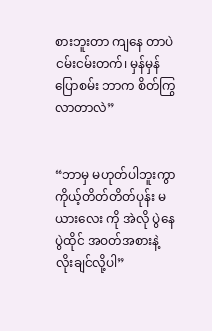စားဘူးတာ ကျနေ တာပဲ ငမ်းငမ်းတက်၊ မှန်မှန်ပြောစမ်း ဘာက စိတ်ကြွလာတာလဲ”


“ဘာမှ မဟုတ်ပါဘူးကွာ ကိုယ့်တိတ်တိတ်ပုန်း မယားလေး ကို အဲလို ပွဲနေ ပွဲထိုင် အဝတ်အစားနဲ့ လိုးချင်လို့ပါ”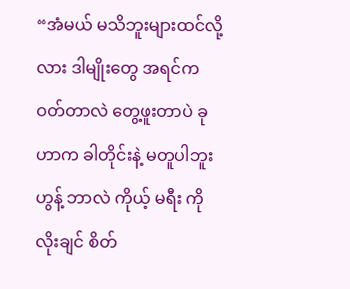“အံမယ် မသိဘူးများထင်လို့လား ဒါမျိုးတွေ အရင်က ဝတ်တာလဲ တွေ့ဖူးတာပဲ ခုဟာက ခါတိုင်းနဲ့ မတူပါဘူး ဟွန့် ဘာလဲ ကိုယ့် မရီး ကို လိုးချင် စိတ်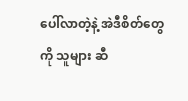ပေါ်လာတဲ့နဲ့ အဲဒီစိတ်တွေကို သူများ ဆီ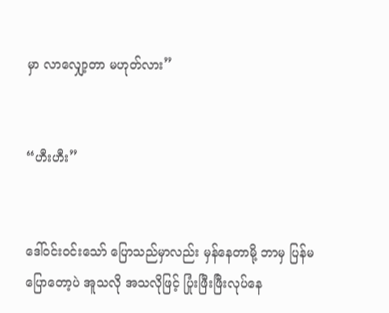မှာ လာလျှော့တာ မဟုတ်လား”


“ဟီးဟီး”


ဒေါ်ဝင်းဝင်းသော် ပြောသည်မှာလည်း မှန်နေတာမို့ ဘာမှ ပြန်မပြောတော့ပဲ အူသလို အသလိုဖြင့် ပြုံးဖြီးဖြီးလုပ်နေ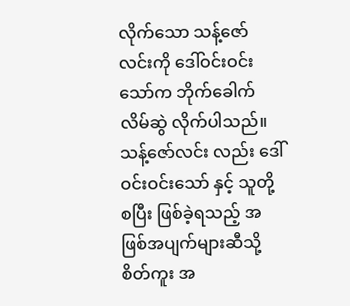လိုက်သော သန့်ဇော်လင်းကို ဒေါ်ဝင်းဝင်းသော်က ဘိုက်ခေါက်လိမ်ဆွဲ လိုက်ပါသည်။ သန့်ဇော်လင်း လည်း ဒေါ်ဝင်းဝင်းသော် နှင့် သူတို့ စပြီး ဖြစ်ခဲ့ရသည့် အဖြစ်အပျက်များဆီသို့ စိတ်ကူး အ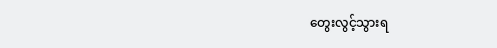တွေးလွင့်သွားရ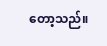တော့သည်။